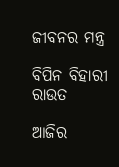ଜୀବନର ମନ୍ତ୍ର

ବିପିନ ବିହାରୀ ରାଉତ

ଆଜିର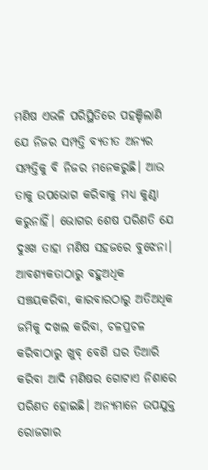ମଣିଷ ଏଭଳି ପରିସ୍ଥିତିରେ ପହଞ୍ଚିଲାଣି ଯେ ନିଜର ସମ୍ପତ୍ତି ବ୍ୟତୀତ ଅନ୍ୟର ସମ୍ପତ୍ତିକୁ ବି ନିଜର ମନେକରୁଛି। ଆଉ ତାକୁ ଉପଭୋଗ କରିବାକୁ ମଧ୍ୟ କୁଣ୍ଠା କରୁନାହିଁ। ଭୋଗର ଶେଷ ପରିଣତି ଯେ ଦୁଃଖ ତାହା ମଣିଷ ସହଜରେ ବୁଝେନା। ଆବଶ୍ୟକତାଠାରୁ ବହୁଅଧିକ ସଞ୍ଚୟକରିବା, କାରବାରଠାରୁ ଅତିଅଧିକ ଜମିକୁ ଦଖଲ କରିବା, ଚଳପ୍ରଚଳ କରିବାଠାରୁ ଖୁବ୍‌ ବେଶି ଘର ତିଆରି କରିବା ଆଦି ମଣିଷର ଗୋଟାଏ ନିଶାରେ ପରିଣତ ହୋଇଛି। ଅନ୍ୟମାନେ ଉପଯୁକ୍ତ ରୋଜଗାର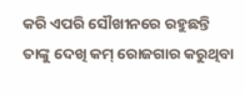କରି ଏପରି ସୌଖୀନରେ ରହୁଛନ୍ତି ତାଙ୍କୁ ଦେଖି କମ୍‌ ରୋଜଗାର କରୁଥିବା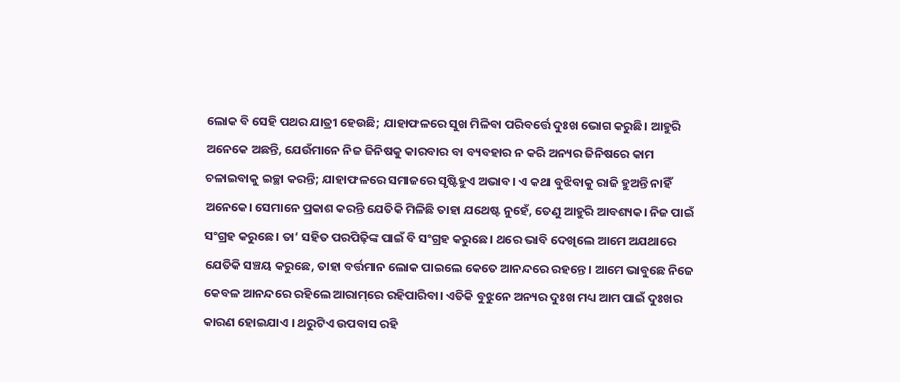ଲୋକ ବି ସେହି ପଥର ଯାତ୍ରୀ ହେଉଛି; ଯାହାଫଳରେ ସୁଖ ମିଳିବା ପରିବର୍ତ୍ତେ ଦୁଃଖ ଭୋଗ କରୁଛି। ଆହୁରି ଅନେକେ ଅଛନ୍ତି, ଯେଉଁମାନେ ନିଜ ଜିନିଷକୁ କାରବାର ବା ବ୍ୟବହାର ନ କରି ଅନ୍ୟର ଜିନିଷରେ କାମ ଚଳାଇବାକୁ ଇଚ୍ଛା କରନ୍ତି; ଯାହାଫଳରେ ସମାଜରେ ସୃଷ୍ଟିହୁଏ ଅଭାବ। ଏ କଥା ବୁଝିବାକୁ ରାଜି ହୁଅନ୍ତି ନାହିଁ ଅନେକେ। ସେମାନେ ପ୍ରକାଶ କରନ୍ତି ଯେତିକି ମିଳିଛି ତାହା ଯଥେଷ୍ଟ ନୁହେଁ, ତେଣୁ ଆହୁରି ଆବଶ୍ୟକ। ନିଜ ପାଇଁ ସଂଗ୍ରହ କରୁଛେ। ତା’ ସହିତ ପରପିଢ଼ିଙ୍କ ପାଇଁ ବି ସଂଗ୍ରହ କରୁଛେ। ଥରେ ଭାବି ଦେଖିଲେ ଆମେ ଅଯଥାରେ ଯେତିକି ସଞ୍ଚୟ କରୁଛେ, ତାହା ବର୍ତ୍ତମାନ ଲୋକ ପାଇଲେ କେତେ ଆନନ୍ଦରେ ରହନ୍ତେ । ଆମେ ଭାବୁଛେ ନିଜେ କେବଳ ଆନନ୍ଦରେ ରହିଲେ ଆରାମ୍‌ରେ ରହିପାରିବା। ଏତିକି ବୁଝୁନେ ଅନ୍ୟର ଦୁଃଖ ମଧ୍ୟ ଆମ ପାଇଁ ଦୁଃଖର କାରଣ ହୋଇଯାଏ । ଥରୁଟିଏ ଉପବାସ ରହି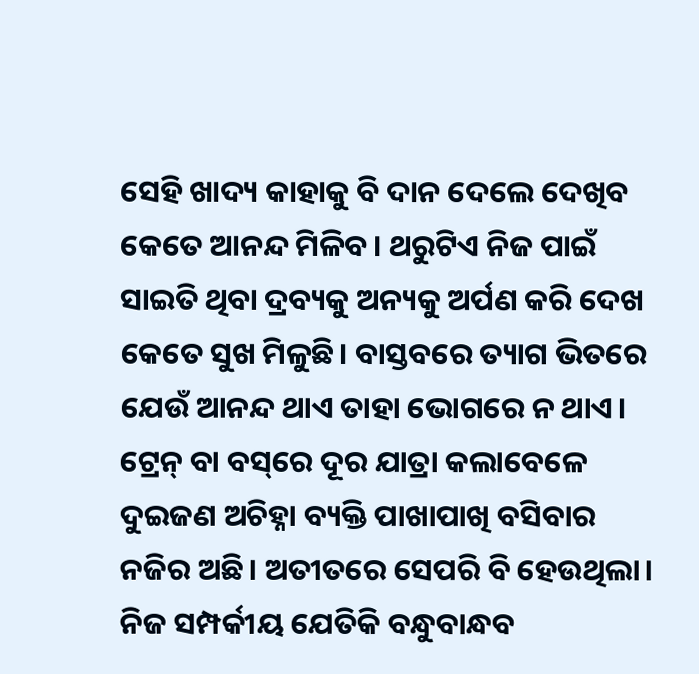ସେହି ଖାଦ୍ୟ କାହାକୁ ବି ଦାନ ଦେଲେ ଦେଖିବ କେତେ ଆନନ୍ଦ ମିଳିବ। ଥରୁଟିଏ ନିଜ ପାଇଁ ସାଇତି ଥିବା ଦ୍ରବ୍ୟକୁ ଅନ୍ୟକୁ ଅର୍ପଣ କରି ଦେଖ କେତେ ସୁଖ ମିଳୁଛି। ବାସ୍ତବରେ ତ୍ୟାଗ ଭିତରେ ଯେଉଁ ଆନନ୍ଦ ଥାଏ ତାହା ଭୋଗରେ ନ ଥାଏ।
ଟ୍ରେନ୍‌ ବା ବସ୍‌ରେ ଦୂର ଯାତ୍ରା କଲାବେଳେ ଦୁଇଜଣ ଅଚିହ୍ନା ବ୍ୟକ୍ତି ପାଖାପାଖି ବସିବାର ନଜିର ଅଛି। ଅତୀତରେ ସେପରି ବି ହେଉଥିଲା। ନିଜ ସମ୍ପର୍କୀୟ ଯେତିକି ବନ୍ଧୁବାନ୍ଧବ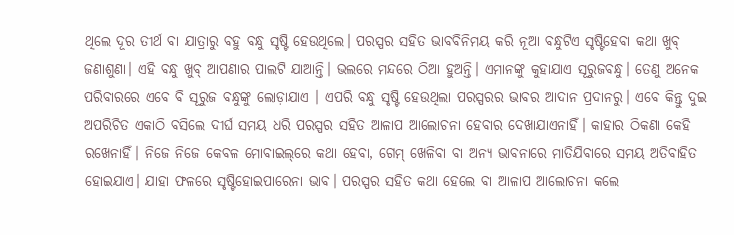ଥିଲେ ଦୂର ତୀର୍ଥ ବା ଯାତ୍ରାରୁ ବହୁ ବନ୍ଧୁ ସୃଷ୍ଟି ହେଉଥିଲେ। ପରସ୍ପର ସହିତ ଭାବବିନିମୟ କରି ନୂଆ ବନ୍ଧୁଟିଏ ସୃଷ୍ଟିହେବା କଥା ଖୁବ୍‌ ଜଣାଶୁଣା। ଏହି ବନ୍ଧୁ ଖୁବ୍‌ ଆପଣାର ପାଲଟି ଯାଆନ୍ତି। ଭଲରେ ମନ୍ଦରେ ଠିଆ ହୁଅନ୍ତି। ଏମାନଙ୍କୁ କୁହାଯାଏ ସୂରୁଜବନ୍ଧୁ। ତେଣୁ ଅନେକ ପରିବାରରେ ଏବେ ବି ସୂରୁଜ ବନ୍ଧୁଙ୍କୁ ଲୋଡ଼ାଯାଏ । ଏପରି ବନ୍ଧୁ ସୃଷ୍ଟି ହେଉଥିଲା ପରସ୍ପରର ଭାବର ଆଦାନ ପ୍ରଦାନରୁ। ଏବେ କିନ୍ତୁ ଦୁଇ ଅପରିଚିତ ଏକାଠି ବସିଲେ ଦୀର୍ଘ ସମୟ ଧରି ପରସ୍ପର ସହିତ ଆଳାପ ଆଲୋଚନା ହେବାର ଦେଖାଯାଏନାହିଁ। କାହାର ଠିକଣା କେହି ରଖେନାହିଁ। ନିଜେ ନିଜେ କେବଳ ମୋବାଇଲ୍‌ରେ କଥା ହେବା, ଗେମ୍‌ ଖେଳିବା ବା ଅନ୍ୟ ଭାବନାରେ ମାତିଯିବାରେ ସମୟ ଅତିବାହିତ ହୋଇଯାଏ। ଯାହା ଫଳରେ ସୃଷ୍ଟିହୋଇପାରେନା ଭାବ। ପରସ୍ପର ସହିତ କଥା ହେଲେ ବା ଆଳାପ ଆଲୋଚନା କଲେ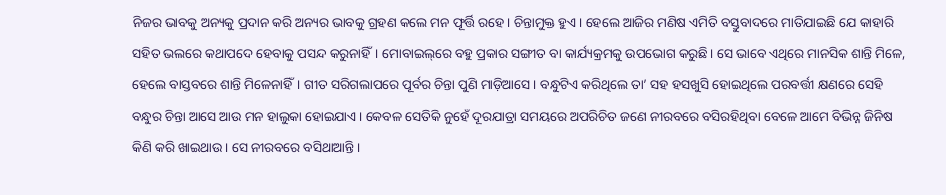ନିଜର ଭାବକୁ ଅନ୍ୟକୁ ପ୍ରଦାନ କରି ଅନ୍ୟର ଭାବକୁ ଗ୍ରହଣ କଲେ ମନ ଫୂର୍ତ୍ତି ରହେ। ଚିନ୍ତାମୁକ୍ତ ହୁଏ। ହେଲେ ଆଜିର ମଣିଷ ଏମିତି ବସ୍ତୁବାଦରେ ମାତିଯାଇଛି ଯେ କାହାରି ସହିତ ଭଲରେ କଥାପଦେ ହେବାକୁ ପସନ୍ଦ କରୁନାହିଁ। ମୋବାଇଲ୍‌ରେ ବହୁ ପ୍ରକାର ସଙ୍ଗୀତ ବା କାର୍ଯ୍ୟକ୍ରମକୁ ଉପଭୋଗ କରୁଛି। ସେ ଭାବେ ଏଥିରେ ମାନସିକ ଶାନ୍ତି ମିଳେ, ହେଲେ ବାସ୍ତବରେ ଶାନ୍ତି ମିଳେନାହିଁ। ଗୀତ ସରିଗଲାପରେ ପୂର୍ବର ଚିନ୍ତା ପୁଣି ମାଡ଼ିଆସେ। ବନ୍ଧୁଟିଏ କରିଥିଲେ ତା’ ସହ ହସଖୁସି ହୋଇଥିଲେ ପରବର୍ତ୍ତୀ କ୍ଷଣରେ ସେହି ବନ୍ଧୁର ଚିନ୍ତା ଆସେ ଆଉ ମନ ହାଲୁକା ହୋଇଯାଏ। କେବଳ ସେତିକି ନୁହେଁ ଦୂରଯାତ୍ରା ସମୟରେ ଅପରିଚିତ ଜଣେ ନୀରବରେ ବସିରହିଥିବା ବେଳେ ଆମେ ବିଭିନ୍ନ ଜିନିଷ କିଣି କରି ଖାଇଥାଉ। ସେ ନୀରବରେ ବସିଥାଆନ୍ତି।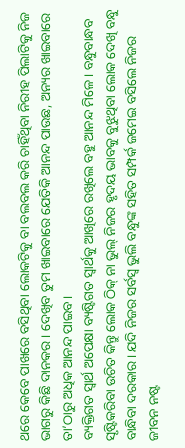ଥରେ କେବେ ପାଖରେ ବସିଥିବା ଲୋକଟିକୁ ବା ବଲବଲ କରି ଚାହିଁଥିବା ନିରୀହ ପିଲାଟିକୁ ନିଜ ଭାଗରୁ କିଛି ଦାନକର। ଦେଖିବ ତୁମ ଖାଇବାରେ ଯେତିକି ଆନନ୍ଦ ପାଉଛ, ଅନ୍ୟର ଖାଇବାରେ ତା’ଠାରୁ ଅଧିକ ଆନନ୍ଦ ପାଇବ।
ବ୍ୟକ୍ତିଗତ ସ୍ବାର୍ଥ ଅପେକ୍ଷା ବ୍ୟଷ୍ଟିଗତ ସ୍ବାର୍ଥକୁ ଆଖିରେ ରଖିଲେ ବହୁ ଆନନ୍ଦ ମିଳେ। ବନ୍ଧୁବାନ୍ଧବ ସୃଷ୍ଟିକରିବା ଉଚିତ କିନ୍ତୁ ଲୋକ ଠିକ୍‌ ନା ଭୁଲ୍‌ ନିଜର ହୃଦୟ ଭାବକୁ ବୁଝୁଥିବା ଲୋକ ଦେଖି ବନ୍ଧୁ ବାନ୍ଧିବା ଦରକାର। ଯଦି ନିଜର ସର୍ବସ୍ବ ଭୁଲି ବନ୍ଧୁଙ୍କ ସହିତ ସମ୍ପର୍କ ଜମେଇ ବସିଲେ ନିଜର ଜୀବନ ନଷ୍ଟ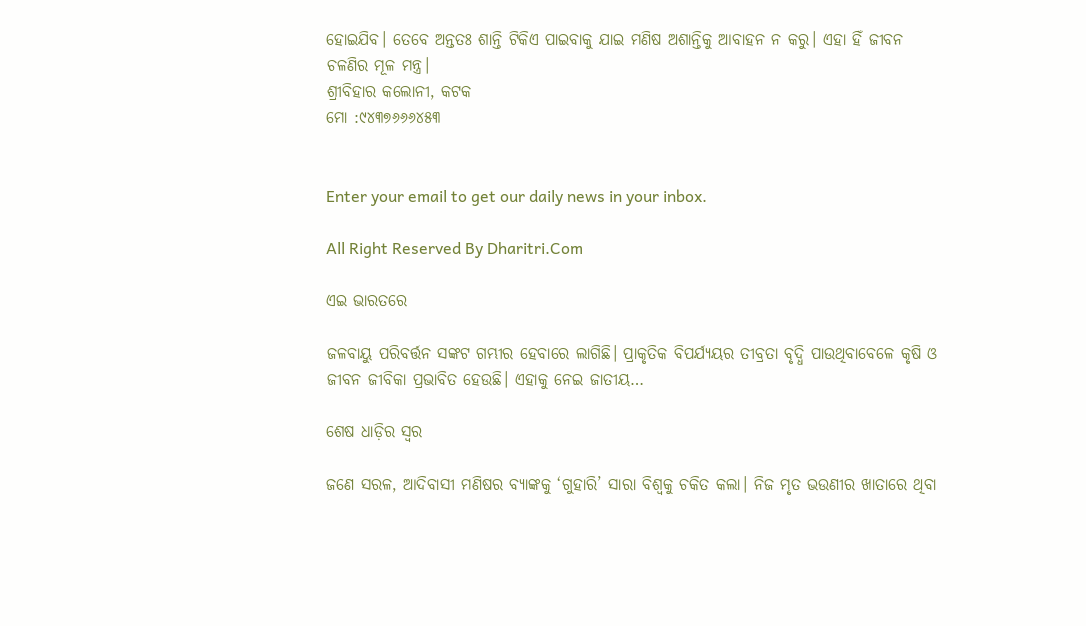ହୋଇଯିବ। ତେବେ ଅନ୍ତତଃ ଶାନ୍ତି ଟିକିଏ ପାଇବାକୁ ଯାଇ ମଣିଷ ଅଶାନ୍ତିକୁ ଆବାହନ ନ କରୁ। ଏହା ହିଁ ଜୀବନ ଚଳଣିର ମୂଳ ମନ୍ତ୍ର।
ଶ୍ରୀବିହାର କଲୋନୀ, କଟକ
ମୋ :୯୪୩୭୬୬୬୪୫୩


Enter your email to get our daily news in your inbox.

All Right Reserved By Dharitri.Com

ଏଇ ଭାରତରେ

ଜଳବାୟୁ ପରିବର୍ତ୍ତନ ସଙ୍କଟ ଗମ୍ଭୀର ହେବାରେ ଲାଗିଛି। ପ୍ରାକୃତିକ ବିପର୍ଯ୍ୟୟର ତୀବ୍ରତା ବୃଦ୍ଧି ପାଉଥିବାବେଳେ କୃଷି ଓ ଜୀବନ ଜୀବିକା ପ୍ରଭାବିତ ହେଉଛି। ଏହାକୁ ନେଇ ଜାତୀୟ…

ଶେଷ ଧାଡ଼ିର ସ୍ବର

ଜଣେ ସରଳ, ଆଦିବାସୀ ମଣିଷର ବ୍ୟାଙ୍କକୁ ‘ଗୁହାରି’ ସାରା ବିଶ୍ୱକୁ ଚକିତ କଲା। ନିଜ ମୃତ ଭଉଣୀର ଖାତାରେ ଥିବା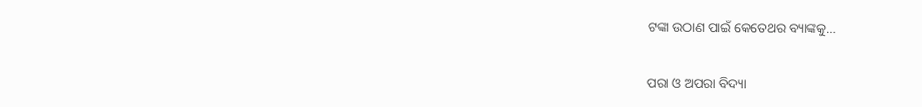ଟଙ୍କା ଉଠାଣ ପାଇଁ କେତେଥର ବ୍ୟାଙ୍କକୁ…

ପରା ଓ ଅପରା ବିଦ୍ୟା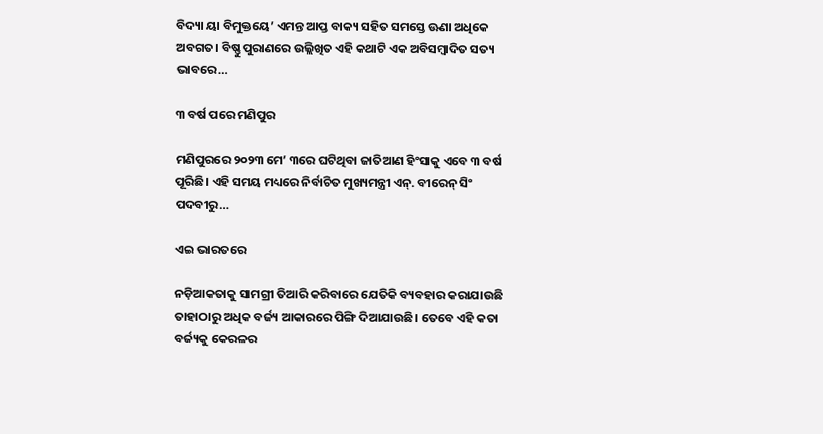ବିଦ୍ୟା ୟା ବିମୁକ୍ତୟେ’ ଏମନ୍ତ ଆପ୍ତ ବାକ୍ୟ ସହିତ ସମସ୍ତେ ଊଣା ଅଧିକେ ଅବଗତ। ବିଷ୍ଣୁ ପୁରାଣରେ ଉଲ୍ଲିଖିତ ଏହି କଥାଟି ଏକ ଅବିସମ୍ବାଦିତ ସତ୍ୟ ଭାବରେ…

୩ ବର୍ଷ ପରେ ମଣିପୁର

ମଣିପୁରରେ ୨୦୨୩ ମେ’ ୩ରେ ଘଟିଥିବା ଜାତିଆଣ ହିଂସାକୁ ଏବେ ୩ ବର୍ଷ ପୂରିଛି। ଏହି ସମୟ ମଧ୍ୟରେ ନିର୍ବାଚିତ ମୁଖ୍ୟମନ୍ତ୍ରୀ ଏନ୍‌. ବୀରେନ୍‌ ସିଂ ପଦବୀରୁ…

ଏଇ ଭାରତରେ

ନଡ଼ିଆକତାକୁ ସାମଗ୍ରୀ ତିଆରି କରିବାରେ ଯେତିକି ବ୍ୟବହାର କରାଯାଉଛି ତାହାଠାରୁ ଅଧିକ ବର୍ଜ୍ୟ ଆକାରରେ ପିଙ୍ଗି ଦିଆଯାଉଛି। ତେବେ ଏହି କତା ବର୍ଜ୍ୟକୁ କେରଳର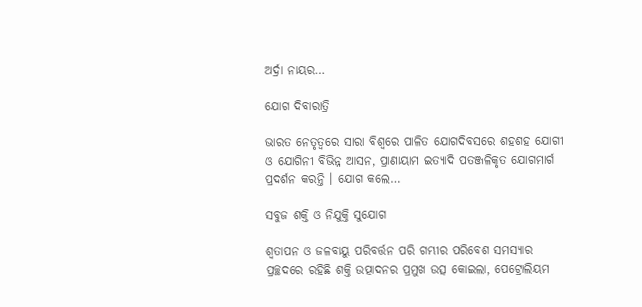ଅର୍ଦ୍ରା ନାୟର…

ଯୋଗ ଦିବାରାତ୍ରି

ଭାରତ ନେତୃତ୍ୱରେ ସାରା ବିଶ୍ୱରେ ପାଳିତ ଯୋଗଦିବସରେ ଶହଶହ ଯୋଗୀ ଓ ଯୋଗିନୀ ବିଭିନ୍ନ ଆସନ, ପ୍ରାଣାୟାମ ଇତ୍ୟାଦି ପତଞ୍ଜଳିକୃତ ଯୋଗମାର୍ଗ ପ୍ରଦର୍ଶନ କରନ୍ତି । ଯୋଗ କଲେ…

ସବୁଜ ଶକ୍ତି ଓ ନିଯୁକ୍ତି ସୁଯୋଗ

ଶ୍ୱତାପନ ଓ ଜଳବାୟୁ ପରିବର୍ତ୍ତନ ପରି ଗମ୍ଭୀର ପରିବେଶ ସମସ୍ୟାର ପ୍ରଚ୍ଛଦରେ ରହିଛି ଶକ୍ତି ଉତ୍ପାଦନର ପ୍ରମୁଖ ଉତ୍ସ କୋଇଲା, ପେଟ୍ରୋଲିୟମ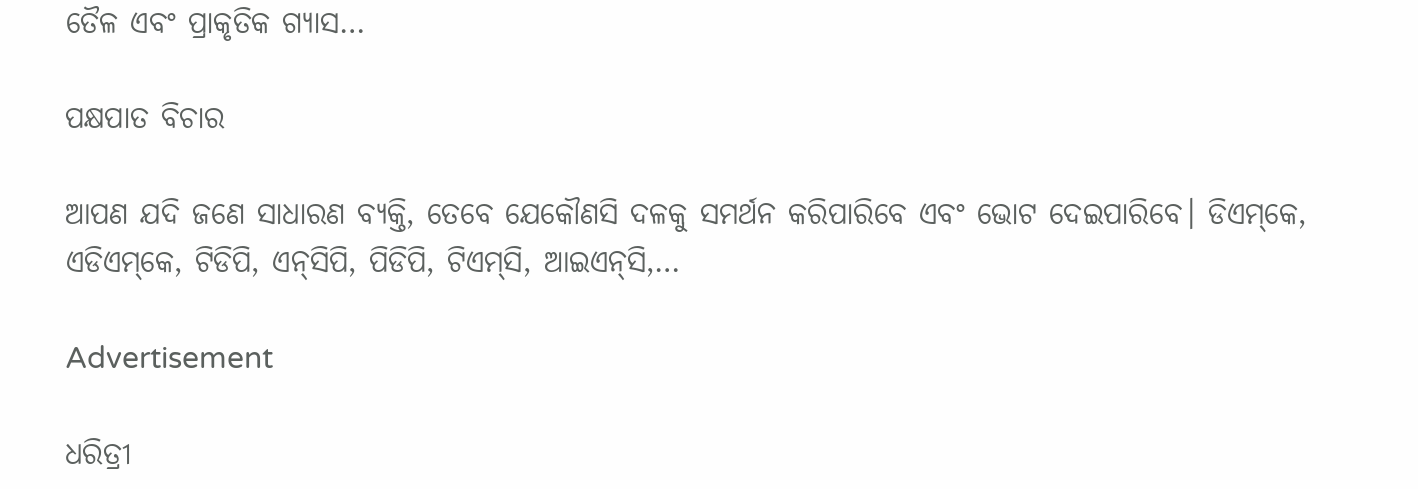ତୈଳ ଏବଂ ପ୍ରାକୃତିକ ଗ୍ୟାସ…

ପକ୍ଷପାତ ବିଚାର

ଆପଣ ଯଦି ଜଣେ ସାଧାରଣ ବ୍ୟକ୍ତି, ତେବେ ଯେକୌଣସି ଦଳକୁ ସମର୍ଥନ କରିପାରିବେ ଏବଂ ଭୋଟ ଦେଇପାରିବେ। ଡିଏମ୍‌କେ, ଏଡିଏମ୍‌କେ, ଟିଡିପି, ଏନ୍‌ସିପି, ପିଡିପି, ଟିଏମ୍‌ସି, ଆଇଏନ୍‌ସି,…

Advertisement

ଧରିତ୍ରୀ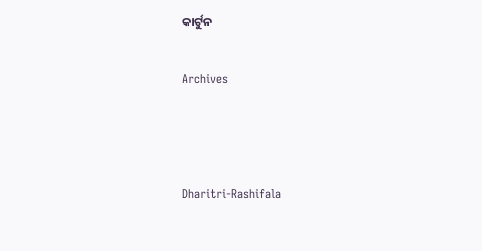କାର୍ଟୁନ

Archives



Dharitri-Rashifala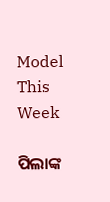Model This Week

ପିଲାଙ୍କ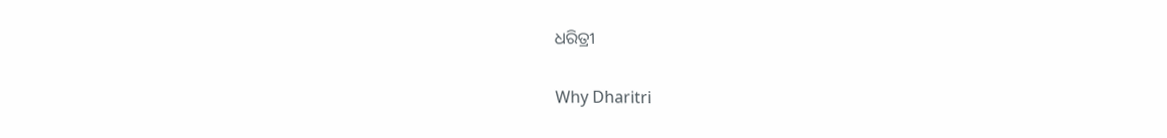ଧରିତ୍ରୀ

Why Dharitri